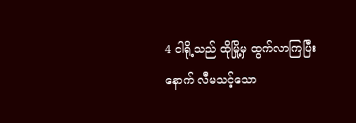4 ငါရို့သည် ထိုမြို့မှ ထွက်လာကြပြီးနောက် လီမသင့်သော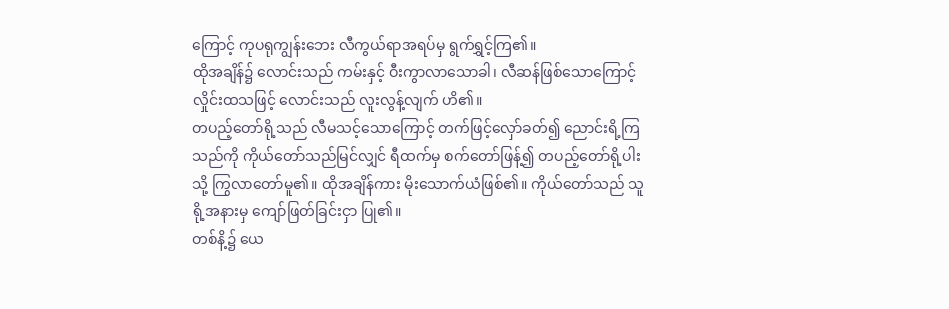ကြောင့် ကုပရုကျွန်းဘေး လီကွယ်ရာအရပ်မှ ရွက်ရွှင့်ကြ၏။
ထိုအချိန်၌ လောင်းသည် ကမ်းနှင့် ဝီးကွာလာသောခါ၊ လီဆန်ဖြစ်သောကြောင့် လှိုင်းထသဖြင့် လောင်းသည် လူးလွန့်လျက် ဟိ၏။
တပည့်တော်ရို့သည် လီမသင့်သောကြောင့် တက်ဖြင့်လှော်ခတ်၍ ညောင်းရိ့ကြသည်ကို ကိုယ်တော်သည်မြင်လျှင် ရီထက်မှ စက်တော်ဖြန့်၍ တပည့်တော်ရို့ပါးသို့ ကြွလာတော်မူ၏။ ထိုအချိန်ကား မိုးသောက်ယံဖြစ်၏။ ကိုယ်တော်သည် သူရို့အနားမှ ကျော်ဖြတ်ခြင်းငှာ ပြု၏။
တစ်နိ့၌ ယေ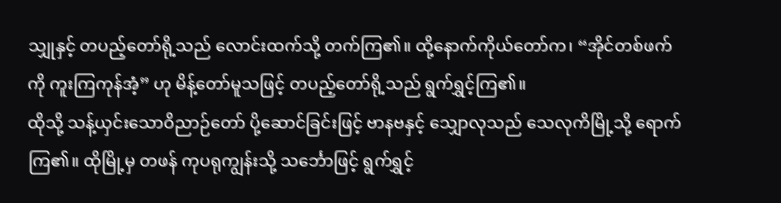သျှုနှင့် တပည့်တော်ရို့သည် လောင်းထက်သို့ တက်ကြ၏။ ထို့နောက်ကိုယ်တော်က၊ “အိုင်တစ်ဖက်ကို ကူးကြကုန်အံ့” ဟု မိန့်တော်မူသဖြင့် တပည့်တော်ရို့သည် ရွက်ရွှင့်ကြ၏။
ထိုသို့ သန့်ယှင်းသောဝိညာဉ်တော် ပို့ဆောင်ခြင်းဖြင့် ဗာနဗနှင့် သျှောလုသည် သေလုကိမြို့သို့ ရောက်ကြ၏။ ထိုမြို့မှ တဖန် ကုပရုကျွန်းသို့ သင်္ဘောဖြင့် ရွက်ရွှင့်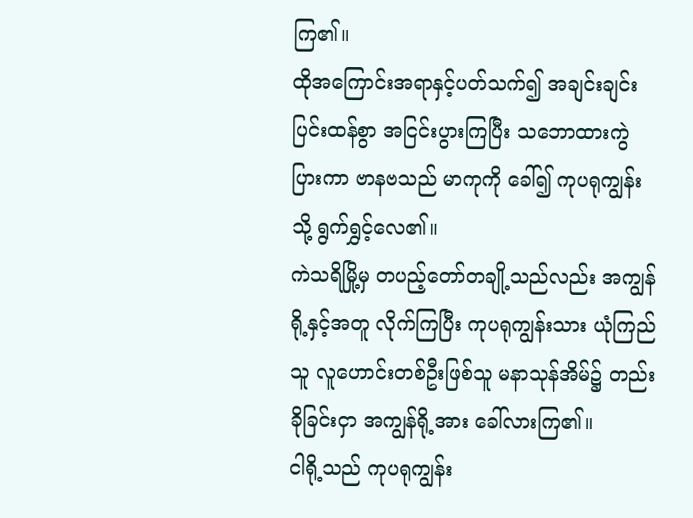ကြ၏။
ထိုအကြောင်းအရာနှင့်ပတ်သက်၍ အချင်းချင်း ပြင်းထန်စွာ အငြင်းပွားကြပြီး သဘောထားကွဲပြားကာ ဗာနဗသည် မာကုကို ခေါ်၍ ကုပရုကျွန်းသို့ ရွက်ရွှင့်လေ၏။
ကဲသရိမြို့မှ တပည့်တော်တချို့သည်လည်း အကျွန်ရို့နှင့်အတူ လိုက်ကြပြီး ကုပရုကျွန်းသား ယုံကြည်သူ လူဟောင်းတစ်ဦးဖြစ်သူ မနာသုန်အိမ်၌ တည်းခိုခြင်းငှာ အကျွန်ရို့အား ခေါ်လားကြ၏။
ငါရို့သည် ကုပရုကျွန်း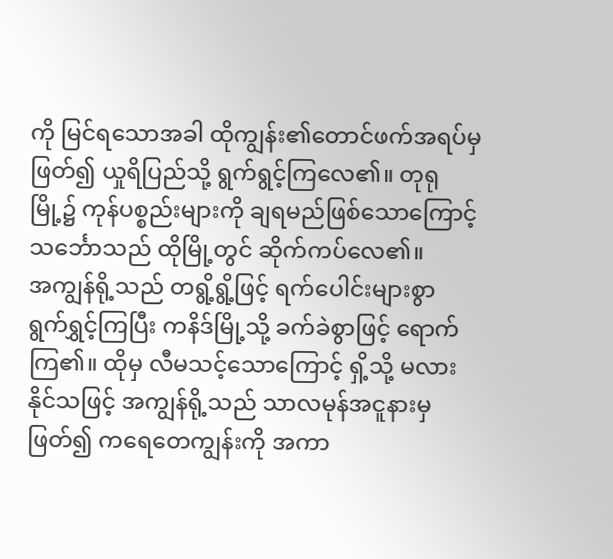ကို မြင်ရသောအခါ ထိုကျွန်း၏တောင်ဖက်အရပ်မှ ဖြတ်၍ ယှုရိပြည်သို့ ရွက်ရွင့်ကြလေ၏။ တုရုမြို့၌ ကုန်ပစ္စည်းများကို ချရမည်ဖြစ်သောကြောင့် သင်္ဘောသည် ထိုမြို့တွင် ဆိုက်ကပ်လေ၏။
အကျွန်ရို့သည် တရွိ့ရွိ့ဖြင့် ရက်ပေါင်းများစွာ ရွက်ရွှင့်ကြပြီး ကနိဒ်မြို့သို့ ခက်ခဲစွာဖြင့် ရောက်ကြ၏။ ထိုမှ လီမသင့်သောကြောင့် ရှိ့သို့ မလားနိုင်သဖြင့် အကျွန်ရို့သည် သာလမုန်အငူနားမှ ဖြတ်၍ ကရေတေကျွန်းကို အကာ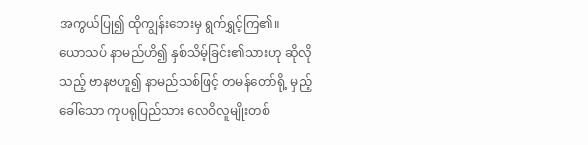အကွယ်ပြု၍ ထိုကျွန်းဘေးမှ ရွက်ရွှင့်ကြ၏။
ယောသပ် နာမည်ဟိ၍ နှစ်သိမ့်ခြင်း၏သားဟု ဆိုလိုသည့် ဗာနဗဟူ၍ နာမည်သစ်ဖြင့် တမန်တော်ရို့ မှည့်ခေါ်သော ကုပရုပြည်သား လေဝိလူမျိုးတစ်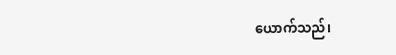ယောက်သည်၊